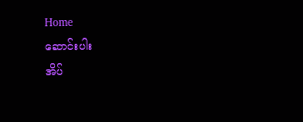Home
ဆောင်းပါး
အိပ်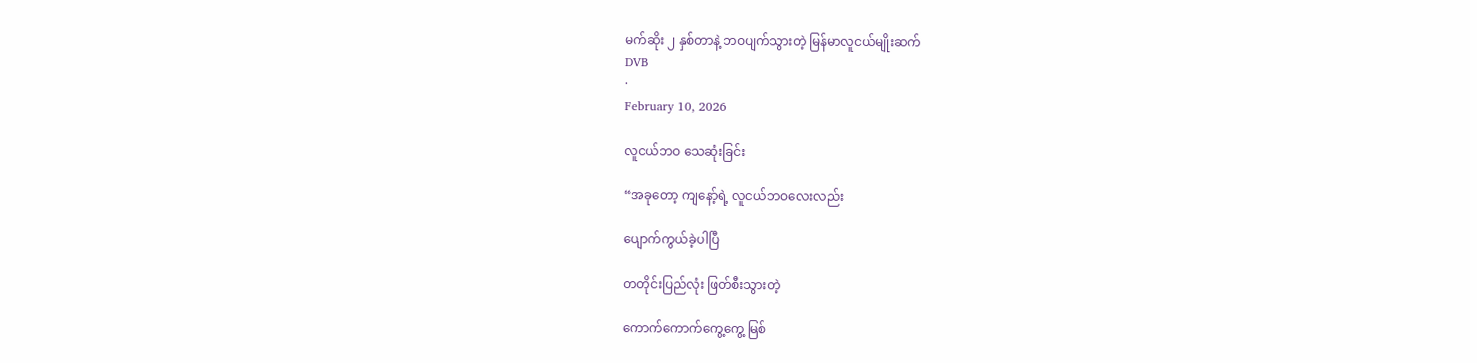မက်ဆိုး ၂ နှစ်တာနဲ့ ဘဝပျက်သွားတဲ့ မြန်မာလူငယ်မျိုးဆက်
DVB
·
February 10, 2026

လူငယ်ဘဝ သေဆုံးခြင်း

“အခုတော့ ကျနော့်ရဲ့ လူငယ်ဘဝလေးလည်း

ပျောက်ကွယ်ခဲ့ပါပြီ

တတိုင်းပြည်လုံး ဖြတ်စီးသွားတဲ့

ကောက်ကောက်ကွေ့ကွေ့ မြစ်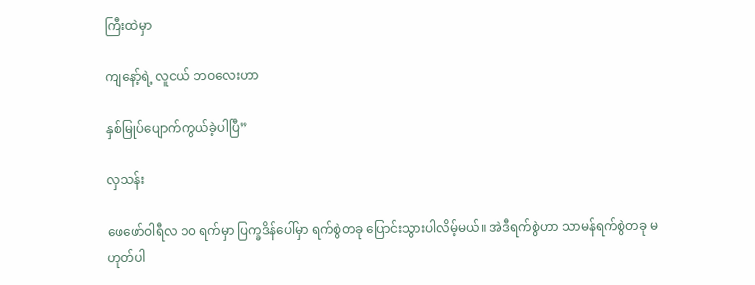ကြီးထဲမှာ

ကျနော့်ရဲ့ လူငယ် ဘဝလေးဟာ

နှစ်မြုပ်ပျောက်ကွယ်ခဲ့ပါပြီ”

လှသန်း

ဖေဖော်ဝါရီလ ၁၀ ရက်မှာ ပြက္ခဒိန်ပေါ်မှာ ရက်စွဲတခု ပြောင်းသွားပါလိမ့်မယ်။ အဲဒီရက်စွဲဟာ သာမန်ရက်စွဲတခု မဟုတ်ပါ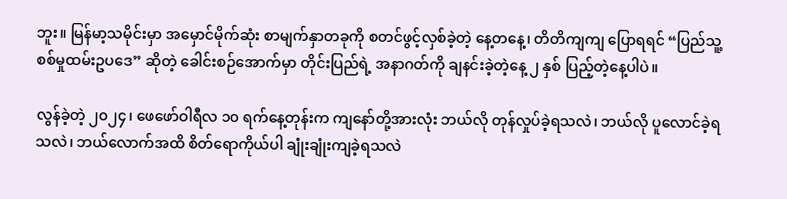ဘူး။ မြန်မာ့သမိုင်းမှာ အမှောင်မိုက်ဆုံး စာမျက်နှာတခုကို စတင်ဖွင့်လှစ်ခဲ့တဲ့ နေ့တနေ့၊ တိတိကျကျ ပြောရရင် “ပြည်သူ့စစ်မှုထမ်းဥပဒေ” ဆိုတဲ့ ခေါင်းစဉ်အောက်မှာ တိုင်းပြည်ရဲ့ အနာဂတ်ကို ချနင်းခဲ့တဲ့နေ့ ၂ နှစ် ပြည့်တဲ့နေ့ပါပဲ။

လွန်ခဲ့တဲ့ ၂၀၂၄၊ ဖေဖော်ဝါရီလ ၁၀ ရက်နေ့တုန်းက ကျနော်တို့အားလုံး ဘယ်လို တုန်လှုပ်ခဲ့ရသလဲ၊ ဘယ်လို ပူလောင်ခဲ့ရသလဲ၊ ဘယ်လောက်အထိ စိတ်ရောကိုယ်ပါ ချုံးချုံးကျခဲ့ရသလဲ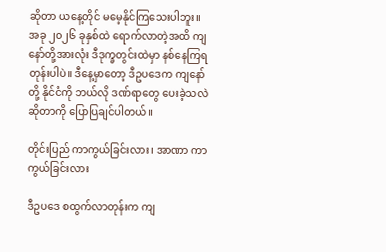ဆိုတာ ယနေ့တိုင် မမေ့နိုင်ကြသေးပါဘူး။ အခု ၂၀၂၆ ခုနှစ်ထဲ ရောက်လာတဲ့အထိ ကျနော်တို့အားလုံး ဒီဒုက္ခတွင်းထဲမှာ နစ်နေကြရတုန်းပါပဲ။ ဒီနေ့မှာတော့ ဒီဥပဒေက ကျနော်တို့ နိုင်ငံကို ဘယ်လို ဒဏ်ရာတွေ ပေးခဲ့သလဲဆိုတာကို ပြောပြချင်ပါတယ်။

တိုင်းပြည် ကာကွယ်ခြင်းလား၊ အာဏာ ကာကွယ်ခြင်းလား

ဒီဥပဒေ စထွက်လာတုန်းက ကျ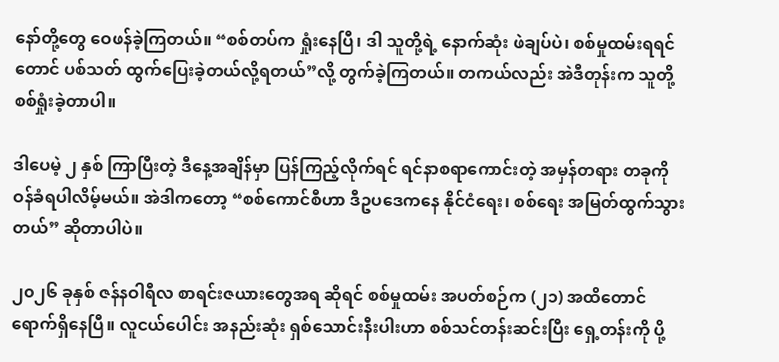နော်တို့တွေ ဝေဖန်ခဲ့ကြတယ်။ “စစ်တပ်က ရှုံးနေပြီ၊ ဒါ သူတို့ရဲ့ နောက်ဆုံး ဖဲချပ်ပဲ၊ စစ်မှုထမ်းရရင်တောင် ပစ်သတ် ထွက်ပြေးခဲ့တယ်လို့ရတယ်”လို့ တွက်ခဲ့ကြတယ်။ တကယ်လည်း အဲဒီတုန်းက သူတို့ စစ်ရှုံးခဲ့တာပါ။

ဒါပေမဲ့ ၂ နှစ် ကြာပြီးတဲ့ ဒီနေ့အချိန်မှာ ပြန်ကြည့်လိုက်ရင် ရင်နာစရာကောင်းတဲ့ အမှန်တရား တခုကို ဝန်ခံရပါလိမ့်မယ်။ အဲဒါကတော့ “စစ်ကောင်စီဟာ ဒီဥပဒေကနေ နိုင်ငံရေး၊ စစ်ရေး အမြတ်ထွက်သွားတယ်” ဆိုတာပါပဲ။

၂၀၂၆ ခုနှစ် ဇန်နဝါရီလ စာရင်းဇယားတွေအရ ဆိုရင် စစ်မှုထမ်း အပတ်စဉ်က (၂၁) အထိတောင် ရောက်ရှိနေပြီ။ လူငယ်ပေါင်း အနည်းဆုံး ရှစ်သောင်းနီးပါးဟာ စစ်သင်တန်းဆင်းပြီး ရှေ့တန်းကို ပို့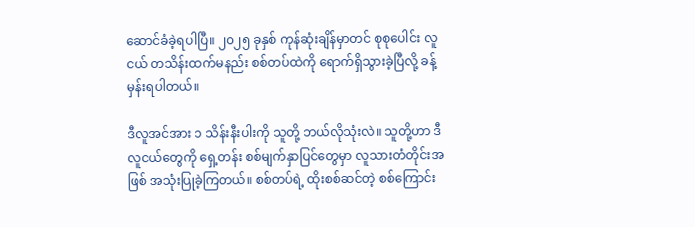ဆောင်ခံခဲ့ရပါပြီ။ ၂၀၂၅ ခုနှစ် ကုန်ဆုံးချိန်မှာတင် စုစုပေါင်း လူငယ် တသိန်းထက်မနည်း စစ်တပ်ထဲကို ရောက်ရှိသွားခဲ့ပြီလို့ ခန့်မှန်းရပါတယ်။

ဒီလူအင်အား ၁ သိန်းနီးပါးကို သူတို့ ဘယ်လိုသုံးလဲ။ သူတို့ဟာ ဒီလူငယ်တွေကို ရှေ့တန်း စစ်မျက်နှာပြင်တွေမှာ လူသားတံတိုင်းအဖြစ် အသုံးပြုခဲ့ကြတယ်။ စစ်တပ်ရဲ့ ထိုးစစ်ဆင်တဲ့ စစ်ကြောင်း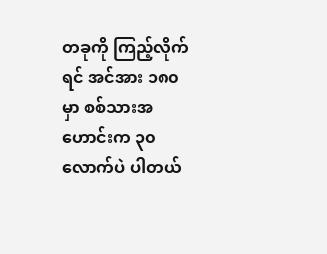တခုကို ကြည့်လိုက်ရင် အင်အား ၁၈၀ မှာ စစ်သားအဟောင်းက ၃၀ လောက်ပဲ ပါတယ်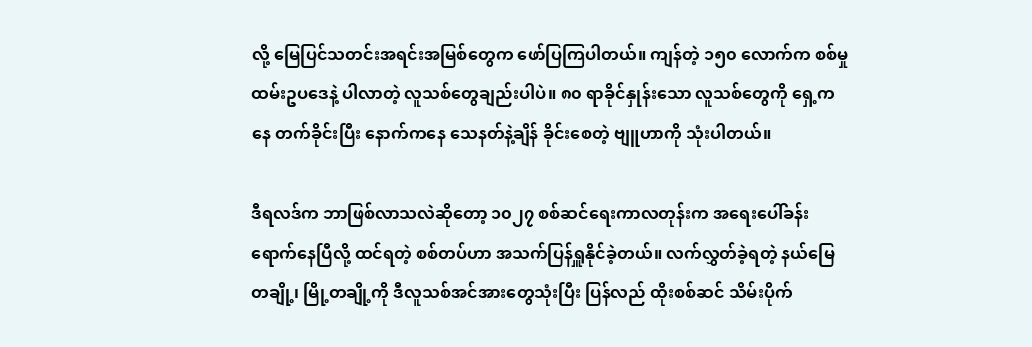လို့ မြေပြင်သတင်းအရင်းအမြစ်တွေက ဖော်ပြကြပါတယ်။ ကျန်တဲ့ ၁၅၀ လောက်က စစ်မှုထမ်းဥပဒေနဲ့ ပါလာတဲ့ လူသစ်တွေချည်းပါပဲ။ ၈၀ ရာခိုင်နှုန်းသော လူသစ်တွေကို ရှေ့ကနေ တက်ခိုင်းပြီး နောက်ကနေ သေနတ်နဲ့ချိန် ခိုင်းစေတဲ့ ဗျူဟာကို သုံးပါတယ်။

ဒီရလဒ်က ဘာဖြစ်လာသလဲဆိုတော့ ၁၀၂၇ စစ်ဆင်ရေးကာလတုန်းက အရေးပေါ်ခန်း ရောက်နေပြီလို့ ထင်ရတဲ့ စစ်တပ်ဟာ အသက်ပြန်ရှူနိုင်ခဲ့တယ်။ လက်လွှတ်ခဲ့ရတဲ့ နယ်မြေတချို့၊ မြို့တချို့ကို ဒီလူသစ်အင်အားတွေသုံးပြီး ပြန်လည် ထိုးစစ်ဆင် သိမ်းပိုက်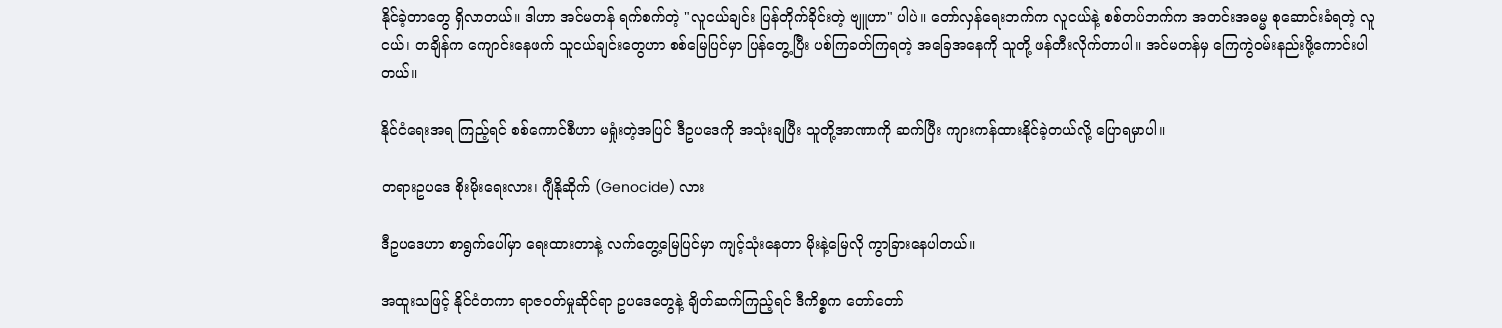နိုင်ခဲ့တာတွေ ရှိလာတယ်။ ဒါဟာ အင်မတန် ရက်စက်တဲ့ "လူငယ်ချင်း ပြန်တိုက်ခိုင်းတဲ့ ဗျူဟာ" ပါပဲ။ တော်လှန်ရေးဘက်က လူငယ်နဲ့ စစ်တပ်ဘက်က အတင်းအဓမ္မ စုဆောင်းခံရတဲ့ လူငယ်၊ တချိန်က ကျောင်းနေဖက် သူငယ်ချင်းတွေဟာ စစ်မြေပြင်မှာ ပြန်တွေ့ပြီး ပစ်ကြခတ်ကြရတဲ့ အခြေအနေကို သူတို့ ဖန်တီးလိုက်တာပါ။ အင်မတန်မှ ကြေကွဲဝမ်းနည်းဖို့ကောင်းပါတယ်။

နိုင်ငံရေးအရ ကြည့်ရင် စစ်ကောင်စီဟာ မရှုံးတဲ့အပြင် ဒီဥပဒေကို အသုံးချပြီး သူတို့အာဏာကို ဆက်ပြီး ကျားကန်ထားနိုင်ခဲ့တယ်လို့ ပြောရမှာပါ။

တရားဥပဒေ စိုးမိုးရေးလား၊ ဂျီနိုဆိုက် (Genocide) လား

ဒီဥပဒေဟာ စာရွက်ပေါ်မှာ ရေးထားတာနဲ့ လက်တွေ့မြေပြင်မှာ ကျင့်သုံးနေတာ မိုးနဲ့မြေလို ကွာခြားနေပါတယ်။

အထူးသဖြင့် နိုင်ငံတကာ ရာဇဝတ်မှုဆိုင်ရာ ဥပဒေတွေနဲ့ ချိတ်ဆက်ကြည့်ရင် ဒီကိစ္စက တော်တော်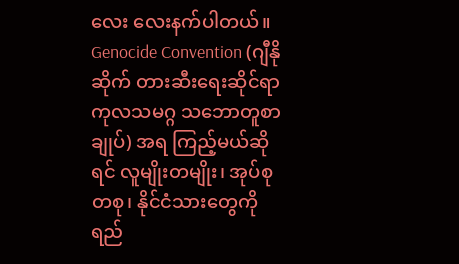လေး လေးနက်ပါတယ်။ Genocide Convention (ဂျီနိုဆိုက် တားဆီးရေးဆိုင်ရာ ကုလသမဂ္ဂ သဘောတူစာချုပ်) အရ ကြည့်မယ်ဆိုရင် လူမျိုးတမျိုး၊ အုပ်စုတစု၊ နိုင်ငံသားတွေကို ရည်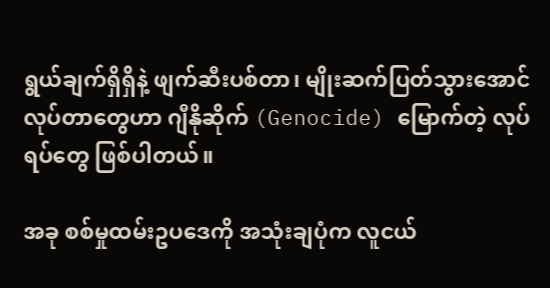ရွယ်ချက်ရှိရှိနဲ့ ဖျက်ဆီးပစ်တာ၊ မျိုးဆက်ပြတ်သွားအောင် လုပ်တာတွေဟာ ဂျီနိုဆိုက် (Genocide) မြောက်တဲ့ လုပ်ရပ်တွေ ဖြစ်ပါတယ်။

အခု စစ်မှုထမ်းဥပဒေကို အသုံးချပုံက လူငယ်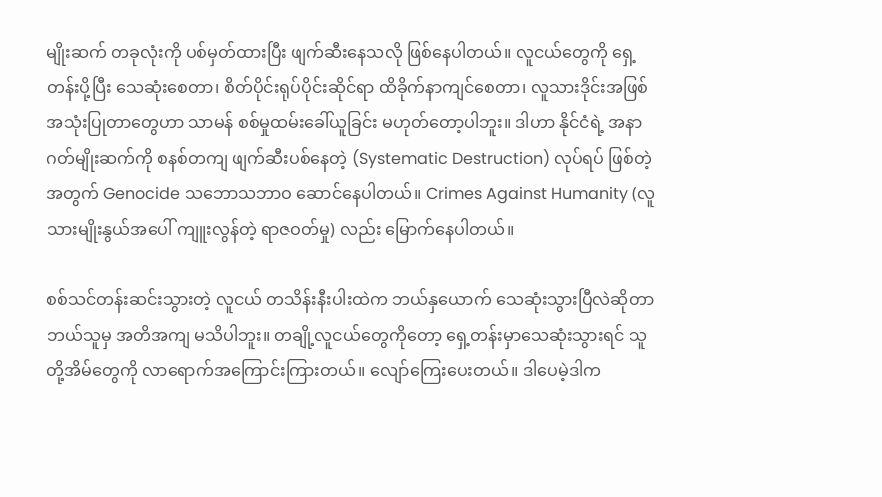မျိုးဆက် တခုလုံးကို ပစ်မှတ်ထားပြီး ဖျက်ဆီးနေသလို ဖြစ်နေပါတယ်။ လူငယ်တွေကို ရှေ့တန်းပို့ပြီး သေဆုံးစေတာ၊ စိတ်ပိုင်းရုပ်ပိုင်းဆိုင်ရာ ထိခိုက်နာကျင်စေတာ၊ လူသားဒိုင်းအဖြစ် အသုံးပြုတာတွေဟာ သာမန် စစ်မှုထမ်းခေါ်ယူခြင်း မဟုတ်တော့ပါဘူး။ ဒါဟာ နိုင်ငံရဲ့ အနာဂတ်မျိုးဆက်ကို စနစ်တကျ ဖျက်ဆီးပစ်နေတဲ့ (Systematic Destruction) လုပ်ရပ် ဖြစ်တဲ့အတွက် Genocide သဘောသဘာဝ ဆောင်နေပါတယ်။ Crimes Against Humanity (လူသားမျိုးနွယ်အပေါ် ကျူးလွန်တဲ့ ရာဇဝတ်မှု) လည်း မြောက်နေပါတယ်။

စစ်သင်တန်းဆင်းသွားတဲ့ လူငယ် တသိန်းနီးပါးထဲက ဘယ်နှယောက် သေဆုံးသွားပြီလဲဆိုတာ ဘယ်သူမှ အတိအကျ မသိပါဘူး။ တချို့လူငယ်တွေကိုတော့ ရှေ့တန်းမှာသေဆုံးသွားရင် သူတို့အိမ်တွေကို လာရောက်အကြောင်းကြားတယ်။ လျော်ကြေးပေးတယ်။ ဒါပေမဲ့ဒါက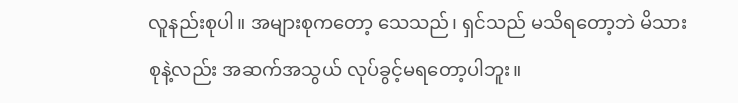လူနည်းစုပါ။ အများစုကတော့ သေသည်၊ ရှင်သည် မသိရတော့ဘဲ မိသားစုနဲ့လည်း အဆက်အသွယ် လုပ်ခွင့်မရတော့ပါဘူး။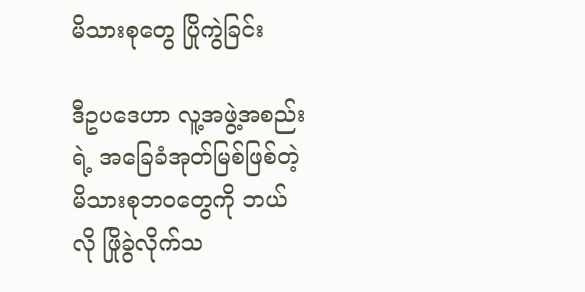မိသားစုတွေ ပြိုကွဲခြင်း

ဒီဥပဒေဟာ လူ့အဖွဲ့အစည်းရဲ့ အခြေခံအုတ်မြစ်ဖြစ်တဲ့ မိသားစုဘဝတွေကို ဘယ်လို ဖြိုခွဲလိုက်သ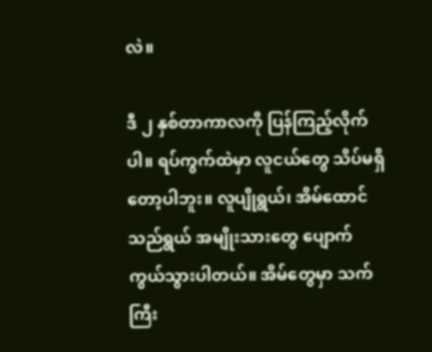လဲ။

ဒီ ၂ နှစ်တာကာလကို ပြန်ကြည့်လိုက်ပါ။ ရပ်ကွက်ထဲမှာ လူငယ်တွေ သိပ်မရှိတော့ပါဘူး။ လူပျိုရွယ်၊ အိမ်ထောင်သည်ရွယ် အမျိုးသားတွေ ပျောက်ကွယ်သွားပါတယ်။ အိမ်တွေမှာ သက်ကြီး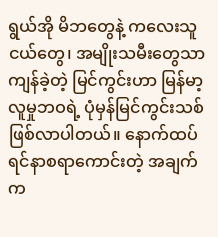ရွယ်အို မိဘတွေနဲ့ ကလေးသူငယ်တွေ၊ အမျိုးသမီးတွေသာ ကျန်ခဲ့တဲ့ မြင်ကွင်းဟာ မြန်မာ့လူမှုဘဝရဲ့ ပုံမှန်မြင်ကွင်းသစ် ဖြစ်လာပါတယ်။ နောက်ထပ် ရင်နာစရာကောင်းတဲ့ အချက်က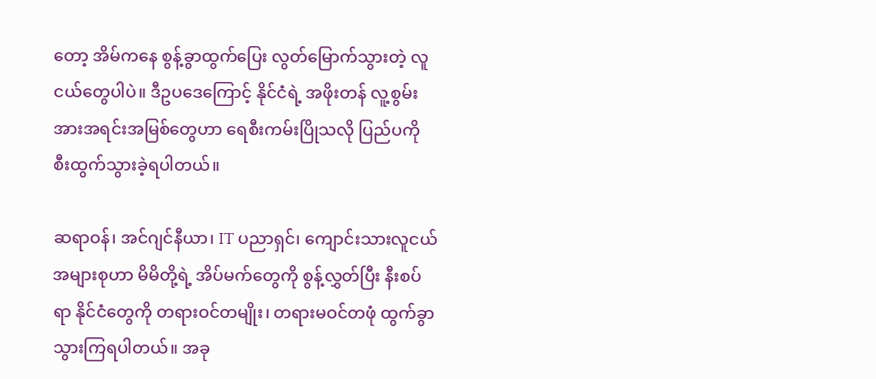တော့ အိမ်ကနေ စွန့်ခွာထွက်ပြေး လွတ်မြောက်သွားတဲ့ လူငယ်တွေပါပဲ။ ဒီဥပဒေကြောင့် နိုင်ငံရဲ့ အဖိုးတန် လူ့စွမ်းအားအရင်းအမြစ်တွေဟာ ရေစီးကမ်းပြိုသလို ပြည်ပကို စီးထွက်သွားခဲ့ရပါတယ်။

ဆရာဝန်၊ အင်ဂျင်နီယာ၊ IT ပညာရှင်၊ ကျောင်းသားလူငယ် အများစုဟာ မိမိတို့ရဲ့ အိပ်မက်တွေကို စွန့်လွှတ်ပြီး နီးစပ်ရာ နိုင်ငံတွေကို တရားဝင်တမျိုး၊ တရားမဝင်တဖုံ ထွက်ခွာသွားကြရပါတယ်။ အခု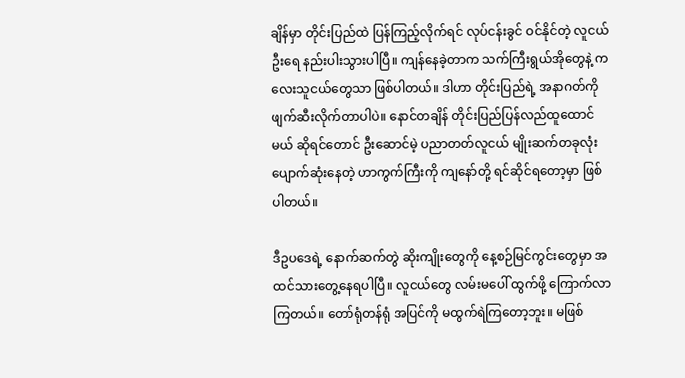ချိန်မှာ တိုင်းပြည်ထဲ ပြန်ကြည့်လိုက်ရင် လုပ်ငန်းခွင် ဝင်နိုင်တဲ့ လူငယ်ဦးရေ နည်းပါးသွားပါပြီ။ ကျန်နေခဲ့တာက သက်ကြီးရွယ်အိုတွေနဲ့ ကလေးသူငယ်တွေသာ ဖြစ်ပါတယ်။ ဒါဟာ တိုင်းပြည်ရဲ့ အနာဂတ်ကို ဖျက်ဆီးလိုက်တာပါပဲ။ နောင်တချိန် တိုင်းပြည်ပြန်လည်ထူထောင်မယ် ဆိုရင်တောင် ဦးဆောင်မဲ့ ပညာတတ်လူငယ် မျိုးဆက်တခုလုံး ပျောက်ဆုံးနေတဲ့ ဟာကွက်ကြီးကို ကျနော်တို့ ရင်ဆိုင်ရတော့မှာ ဖြစ်ပါတယ်။

ဒီဥပဒေရဲ့ နောက်ဆက်တွဲ ဆိုးကျိုးတွေကို နေ့စဉ်မြင်ကွင်းတွေမှာ အထင်သားတွေ့နေရပါပြီ။ လူငယ်တွေ လမ်းမပေါ် ထွက်ဖို့ ကြောက်လာကြတယ်။ တော်ရုံတန်ရုံ အပြင်ကို မထွက်ရဲကြတော့ဘူး။ မဖြစ်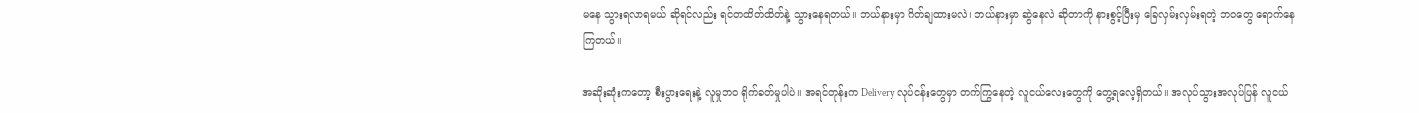မနေ သွားရလာရမယ် ဆိုရင်လည်း ရင်တထိတ်ထိတ်နဲ့ သွားနေရတယ်။ ဘယ်နားမှာ ဂိတ်ချထားမလဲ၊ ဘယ်နားမှာ ဆွဲနေလဲ ဆိုတာကို နားစွင့်ပြီးမှ ခြေလှမ်းလှမ်းရတဲ့ ဘဝတွေ ရောက်နေကြတယ်။

အဆိုးဆုံးကတော့ စီးပွားရေးနဲ့ လူမှုဘဝ ရိုက်ခတ်မှုပါပဲ။ အရင်တုန်းက Delivery လုပ်ငန်းတွေမှာ တက်ကြွနေတဲ့ လူငယ်လေးတွေကို တွေ့ရလေ့ရှိတယ်။ အလုပ်သွားအလုပ်ပြန် လူငယ်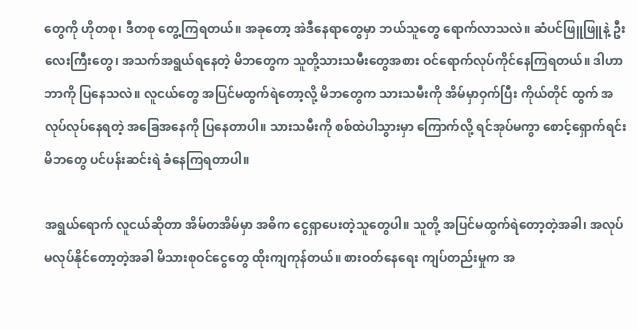တွေကို ဟိုတစု၊ ဒီတစု တွေ့ကြရတယ်။ အခုတော့ အဲဒီနေရာတွေမှာ ဘယ်သူတွေ ရောက်လာသလဲ။ ဆံပင်ဖြူဖြူနဲ့ ဦးလေးကြီးတွေ၊ အသက်အရွယ်ရနေတဲ့ မိဘတွေက သူတို့သားသမီးတွေအစား ဝင်ရောက်လုပ်ကိုင်နေကြရတယ်။ ဒါဟာ ဘာကို ပြနေသလဲ။ လူငယ်တွေ အပြင်မထွက်ရဲတော့လို့ မိဘတွေက သားသမီးကို အိမ်မှာဝှက်ပြီး ကိုယ်တိုင် ထွက် အလုပ်လုပ်နေရတဲ့ အခြေအနေကို ပြနေတာပါ။ သားသမီးကို စစ်ထဲပါသွားမှာ ကြောက်လို့ ရင်အုပ်မကွာ စောင့်ရှောက်ရင်း မိဘတွေ ပင်ပန်းဆင်းရဲ ခံနေကြရတာပါ။

အရွယ်ရောက် လူငယ်ဆိုတာ အိမ်တအိမ်မှာ အဓိက ငွေရှာပေးတဲ့သူတွေပါ။ သူတို့ အပြင်မထွက်ရဲတော့တဲ့အခါ၊ အလုပ်မလုပ်နိုင်တော့တဲ့အခါ မိသားစုဝင်ငွေတွေ ထိုးကျကုန်တယ်။ စားဝတ်နေရေး ကျပ်တည်းမှုက အ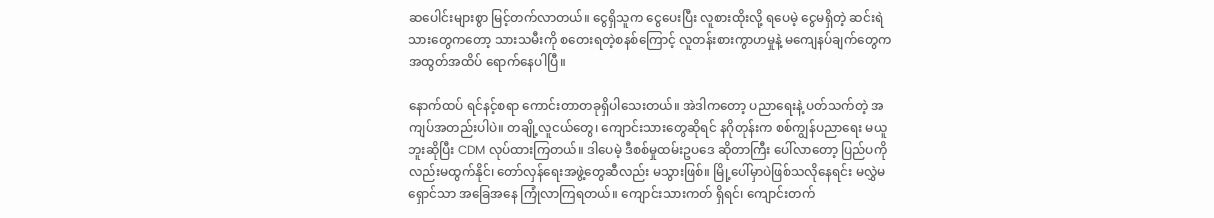ဆပေါင်းများစွာ မြင့်တက်လာတယ်။ ငွေရှိသူက ငွေပေးပြီး လူစားထိုးလို့ ရပေမဲ့ ငွေမရှိတဲ့ ဆင်းရဲသားတွေကတော့ သားသမီးကို စတေးရတဲ့စနစ်ကြောင့် လူတန်းစားကွာဟမှုနဲ့ မကျေနပ်ချက်တွေက အထွတ်အထိပ် ရောက်နေပါပြီ။

နောက်ထပ် ရင်နင့်စရာ ကောင်းတာတခုရှိပါသေးတယ်။ အဲဒါကတော့ ပညာရေးနဲ့ ပတ်သက်တဲ့ အကျပ်အတည်းပါပဲ။ တချို့လူငယ်တွေ၊ ကျောင်းသားတွေဆိုရင် နဂိုတုန်းက စစ်ကျွန်ပညာရေး မယူဘူးဆိုပြီး CDM လုပ်ထားကြတယ်။ ဒါပေမဲ့ ဒီစစ်မှုထမ်းဥပဒေ ဆိုတာကြီး ပေါ်လာတော့ ပြည်ပကိုလည်းမထွက်နိုင်၊ တော်လှန်ရေးအဖွဲ့တွေဆီလည်း မသွားဖြစ်။ မြို့ပေါ်မှာပဲဖြစ်သလိုနေရင်း မလွှဲမရှောင်သာ အခြေအနေ ကြုံလာကြရတယ်။ ကျောင်းသားကတ် ရှိရင်၊ ကျောင်းတက်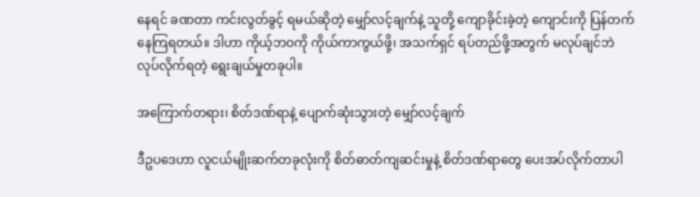နေရင် ခဏတာ ကင်းလွတ်ခွင့် ရမယ်ဆိုတဲ့ မျှော်လင့်ချက်နဲ့ သူတို့ ကျောခိုင်းခဲ့တဲ့ ကျောင်းကို ပြန်တက်နေကြရတယ်။ ဒါဟာ ကိုယ့်ဘဝကို ကိုယ်ကာကွယ်ဖို့၊ အသက်ရှင် ရပ်တည်ဖို့အတွက် မလုပ်ချင်ဘဲ လုပ်လိုက်ရတဲ့ ရွေးချယ်မှုတခုပါ။

အကြောက်တရား၊ စိတ်ဒဏ်ရာနဲ့ ပျောက်ဆုံးသွားတဲ့ မျှော်လင့်ချက်

ဒီဥပဒေဟာ လူငယ်မျိုးဆက်တခုလုံးကို စိတ်ဓာတ်ကျဆင်းမှုနဲ့ စိတ်ဒဏ်ရာတွေ ပေးအပ်လိုက်တာပါ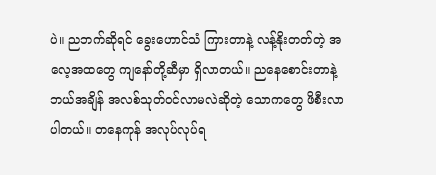ပဲ။ ညဘက်ဆိုရင် ခွေးဟောင်သံ ကြားတာနဲ့ လန့်နိုးတတ်တဲ့ အလေ့အထတွေ ကျနော်တို့ဆီမှာ ရှိလာတယ်။ ညနေစောင်းတာနဲ့ ဘယ်အချိန် အလစ်သုတ်ဝင်လာမလဲဆိုတဲ့ သောကတွေ ဖိစီးလာပါတယ်။ တနေကုန် အလုပ်လုပ်ရ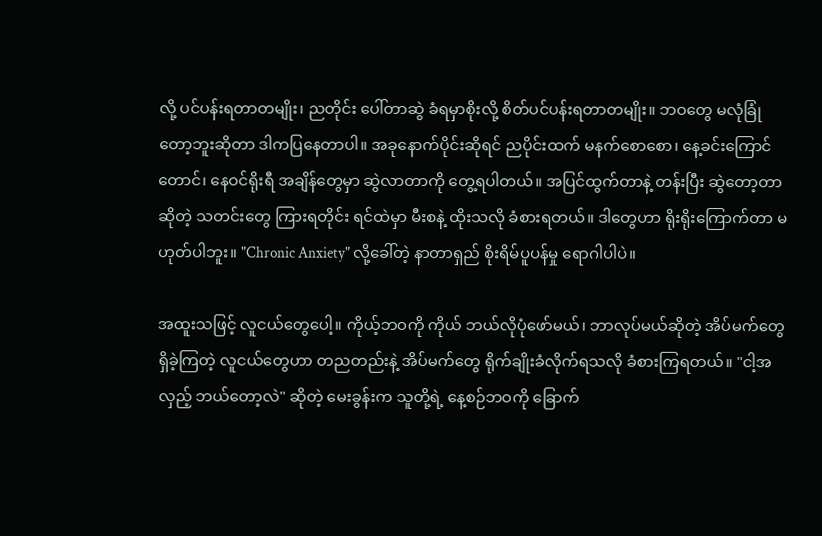လို့ ပင်ပန်းရတာတမျိုး၊ ညတိုင်း ပေါ်တာဆွဲ ခံရမှာစိုးလို့ စိတ်ပင်ပန်းရတာတမျိုး။ ဘဝတွေ မလုံခြုံတော့ဘူးဆိုတာ ဒါကပြနေတာပါ။ အခုနောက်ပိုင်းဆိုရင် ညပိုင်းထက် မနက်စောစော၊ နေ့ခင်းကြောင်တောင်၊ နေဝင်ရိုးရီ အချိန်တွေမှာ ဆွဲလာတာကို တွေ့ရပါတယ်။ အပြင်ထွက်တာနဲ့ တန်းပြီး ဆွဲတော့တာဆိုတဲ့ သတင်းတွေ ကြားရတိုင်း ရင်ထဲမှာ မီးစနဲ့ ထိုးသလို ခံစားရတယ်။ ဒါတွေဟာ ရိုးရိုးကြောက်တာ မဟုတ်ပါဘူး။ "Chronic Anxiety" လို့ခေါ်တဲ့ နာတာရှည် စိုးရိမ်ပူပန်မှု ရောဂါပါပဲ။

အထူးသဖြင့် လူငယ်တွေပေါ့။ ကိုယ့်ဘဝကို ကိုယ် ဘယ်လိုပုံဖော်မယ်၊ ဘာလုပ်မယ်ဆိုတဲ့ အိပ်မက်တွေ ရှိခဲ့ကြတဲ့ လူငယ်တွေဟာ တညတည်းနဲ့ အိပ်မက်တွေ ရိုက်ချိုးခံလိုက်ရသလို ခံစားကြရတယ်။ "ငါ့အလှည့် ဘယ်တော့လဲ" ဆိုတဲ့ မေးခွန်းက သူတို့ရဲ့ နေ့စဉ်ဘဝကို ခြောက်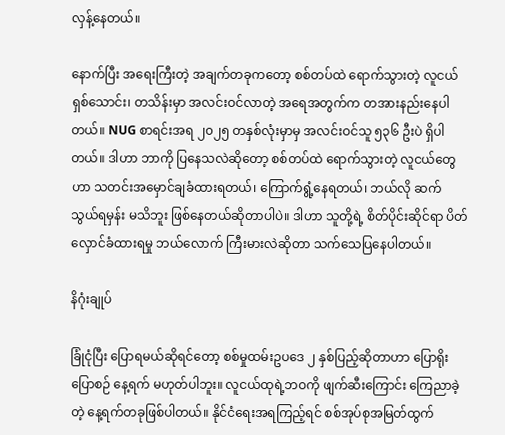လှန့်နေတယ်။

နောက်ပြီး အရေးကြီးတဲ့ အချက်တခုကတော့ စစ်တပ်ထဲ ရောက်သွားတဲ့ လူငယ် ရှစ်သောင်း၊ တသိန်းမှာ အလင်းဝင်လာတဲ့ အရေအတွက်က တအားနည်းနေပါတယ်။ NUG စာရင်းအရ ၂၀၂၅ တနှစ်လုံးမှာမှ အလင်းဝင်သူ ၅၃၆ ဦးပဲ ရှိပါတယ်။ ဒါဟာ ဘာကို ပြနေသလဲဆိုတော့ စစ်တပ်ထဲ ရောက်သွားတဲ့ လူငယ်တွေဟာ သတင်းအမှောင်ချခံထားရတယ်၊ ကြောက်ရွံ့နေရတယ်၊ ဘယ်လို ဆက်သွယ်ရမှန်း မသိဘူး ဖြစ်နေတယ်ဆိုတာပါပဲ။ ဒါဟာ သူတို့ရဲ့ စိတ်ပိုင်းဆိုင်ရာ ပိတ်လှောင်ခံထားရမှု ဘယ်လောက် ကြီးမားလဲဆိုတာ သက်သေပြနေပါတယ်။

နိဂုံးချုပ်

ခြုံငုံပြီး ပြောရမယ်ဆိုရင်တော့ စစ်မှုထမ်းဥပဒေ ၂ နှစ်ပြည့်ဆိုတာဟာ ပြောရိုးပြောစဉ် နေ့ရက် မဟုတ်ပါဘူး။ လူငယ်ထုရဲ့ဘဝကို ဖျက်ဆီးကြောင်း ကြေညာခဲ့တဲ့ နေ့ရက်တခုဖြစ်ပါတယ်။ နိုင်ငံရေးအရကြည့်ရင် စစ်အုပ်စုအမြတ်ထွက်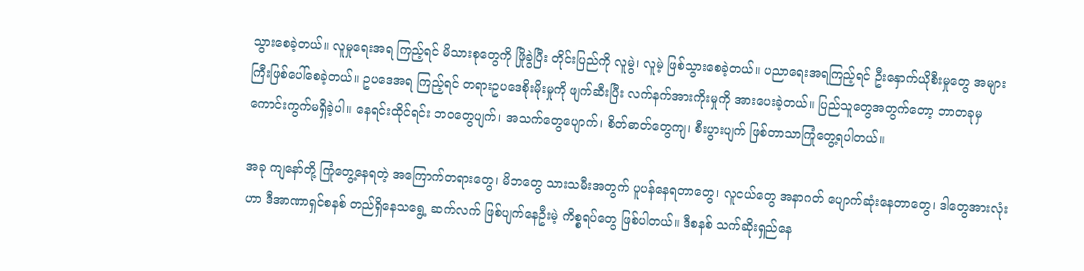သွားစေခဲ့တယ်။ လူမှုရေးအရ ကြည့်ရင် မိသားစုတွေကို ဖြိုခွဲပြီး တိုင်းပြည်ကို လူမွဲ၊ လူမဲ့ ဖြစ်သွားစေခဲ့တယ်။ ပညာရေးအရကြည့်ရင် ဦးနှောက်ယိုစီးမှုတွေ အများကြီးဖြစ်ပေါ်စေခဲ့တယ်။ ဥပဒေအရ ကြည့်ရင် တရားဥပဒေစိုးမိုးမှုကို ဖျက်ဆီးပြီး လက်နက်အားကိုးမှုကို အားပေးခဲ့တယ်။ ပြည်သူတွေအတွက်တော့ ဘာတခုမှ ကောင်းကွက်မရှိခဲ့ပါ။ နေရင်းထိုင်ရင်း ဘဝတွေပျက်၊ အသက်တွေပျောက်၊ စိတ်ဓာတ်တွေကျ၊ စီးပွားပျက် ဖြစ်တာသာကြုံတွေ့ရပါတယ်။

အခု ကျနော်တို့ ကြုံတွေ့နေရတဲ့ အကြောက်တရားတွေ၊ မိဘတွေ သားသမီးအတွက် ပူပန်နေရတာတွေ၊ လူငယ်တွေ အနာဂတ် ပျောက်ဆုံးနေတာတွေ၊ ဒါတွေအားလုံးဟာ ဒီအာဏာရှင်စနစ် တည်ရှိနေသရွေ့ ဆက်လက် ဖြစ်ပျက်နေဦးမဲ့ ကိစ္စရပ်တွေ ဖြစ်ပါတယ်။ ဒီစနစ် သက်ဆိုးရှည်နေ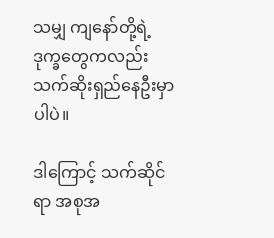သမျှ ကျနော်တို့ရဲ့ ဒုက္ခတွေကလည်း သက်ဆိုးရှည်နေဦးမှာပါပဲ။

ဒါကြောင့် သက်ဆိုင်ရာ အစုအ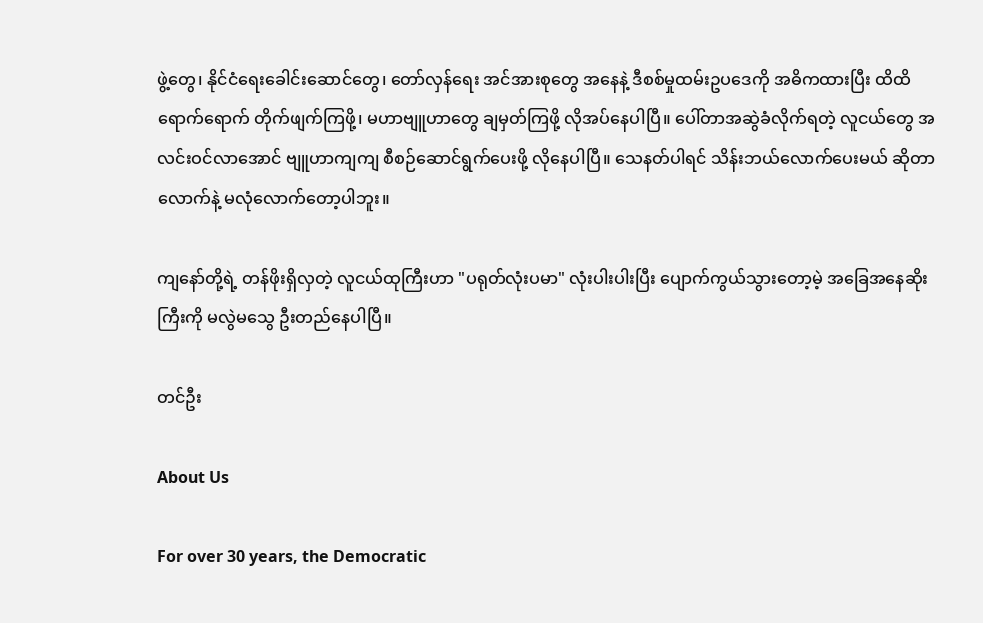ဖွဲ့တွေ၊ နိုင်ငံရေးခေါင်းဆောင်တွေ၊ တော်လှန်ရေး အင်အားစုတွေ အနေနဲ့ ဒီစစ်မှုထမ်းဥပဒေကို အဓိကထားပြီး ထိထိရောက်ရောက် တိုက်ဖျက်ကြဖို့၊ မဟာဗျူဟာတွေ ချမှတ်ကြဖို့ လိုအပ်နေပါပြီ။ ပေါ်တာအဆွဲခံလိုက်ရတဲ့ လူငယ်တွေ အလင်းဝင်လာအောင် ဗျူဟာကျကျ စီစဉ်ဆောင်ရွက်ပေးဖို့ လိုနေပါပြီ။ သေနတ်ပါရင် သိန်းဘယ်လောက်ပေးမယ် ဆိုတာလောက်နဲ့ မလုံလောက်တော့ပါဘူး။

ကျနော်တို့ရဲ့ တန်ဖိုးရှိလှတဲ့ လူငယ်ထုကြီးဟာ "ပရုတ်လုံးပမာ" လုံးပါးပါးပြီး ပျောက်ကွယ်သွားတော့မဲ့ အခြေအနေဆိုးကြီးကို မလွဲမသွေ ဦးတည်နေပါပြီ။

တင်ဦး

About Us

For over 30 years, the Democratic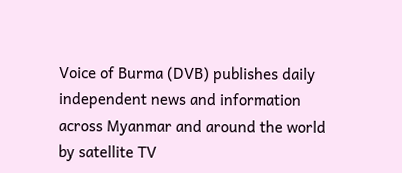Voice of Burma (DVB) publishes daily independent news and information across Myanmar and around the world by satellite TV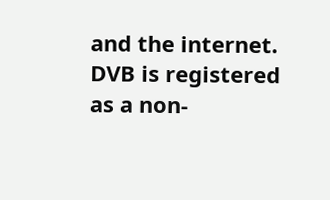and the internet. DVB is registered as a non-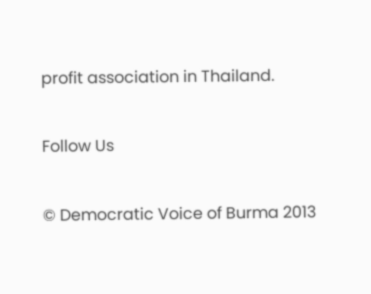profit association in Thailand.

Follow Us

© Democratic Voice of Burma 2013